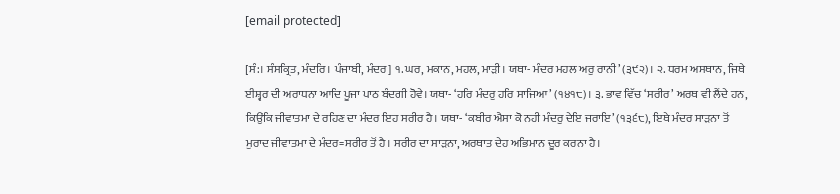[email protected]

[ਸੰ:। ਸੰਸਕ੍ਰਿਤ, ਮੰਦਰਿ। ਪੰਜਾਬੀ, ਮੰਦਰ] ੧. ਘਰ, ਮਕਾਨ, ਮਹਲ, ਮਾੜੀ। ਯਥਾ- ਮੰਦਰ ਮਹਲ ਅਰੁ ਰਾਨੀ’ (੩੯੨)। ੨. ਧਰਮ ਅਸਥਾਨ, ਜਿਥੇ ਈਸ਼੍ਵਰ ਦੀ ਅਰਾਧਨਾ ਆਦਿ ਪੂਜਾ ਪਾਠ ਬੰਦਗੀ ਹੋਵੇ। ਯਥਾ- ‘ਹਰਿ ਮੰਦਰੁ ਹਰਿ ਸਾਜਿਆ’ (੧੪੧੮)। ੩. ਭਾਵ ਵਿੱਚ ‘ਸਰੀਰ’ ਅਰਥ ਵੀ ਲੈਂਦੇ ਹਨ, ਕਿਉਂਕਿ ਜੀਵਾਤਮਾ ਦੇ ਰਹਿਣ ਦਾ ਮੰਦਰ ਇਹ ਸਰੀਰ ਹੈ। ਯਥਾ- ‘ਕਬੀਰ ਐਸਾ ਕੋ ਨਹੀ ਮੰਦਰੁ ਦੇਇ ਜਰਾਇ’ (੧੩੬੮), ਇਥੇ ਮੰਦਰ ਸਾੜਨਾ ਤੋਂ ਮੁਰਾਦ ਜੀਵਾਤਮਾ ਦੇ ਮੰਦਰ=ਸਰੀਰ ਤੋਂ ਹੈ। ਸਰੀਰ ਦਾ ਸਾੜਨਾ, ਅਰਥਾਤ ਦੇਹ ਅਭਿਮਾਨ ਦੂਰ ਕਰਨਾ ਹੈ।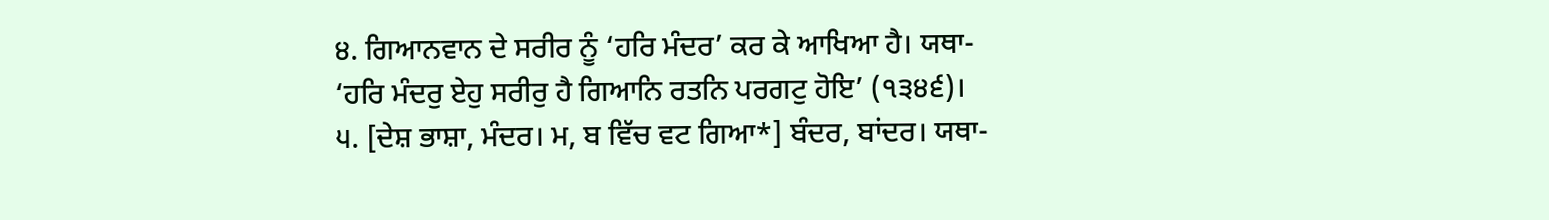੪. ਗਿਆਨਵਾਨ ਦੇ ਸਰੀਰ ਨੂੰ ‘ਹਰਿ ਮੰਦਰ’ ਕਰ ਕੇ ਆਖਿਆ ਹੈ। ਯਥਾ- ‘ਹਰਿ ਮੰਦਰੁ ਏਹੁ ਸਰੀਰੁ ਹੈ ਗਿਆਨਿ ਰਤਨਿ ਪਰਗਟੁ ਹੋਇ’ (੧੩੪੬)। ੫. [ਦੇਸ਼ ਭਾਸ਼ਾ, ਮੰਦਰ। ਮ, ਬ ਵਿੱਚ ਵਟ ਗਿਆ*] ਬੰਦਰ, ਬਾਂਦਰ। ਯਥਾ-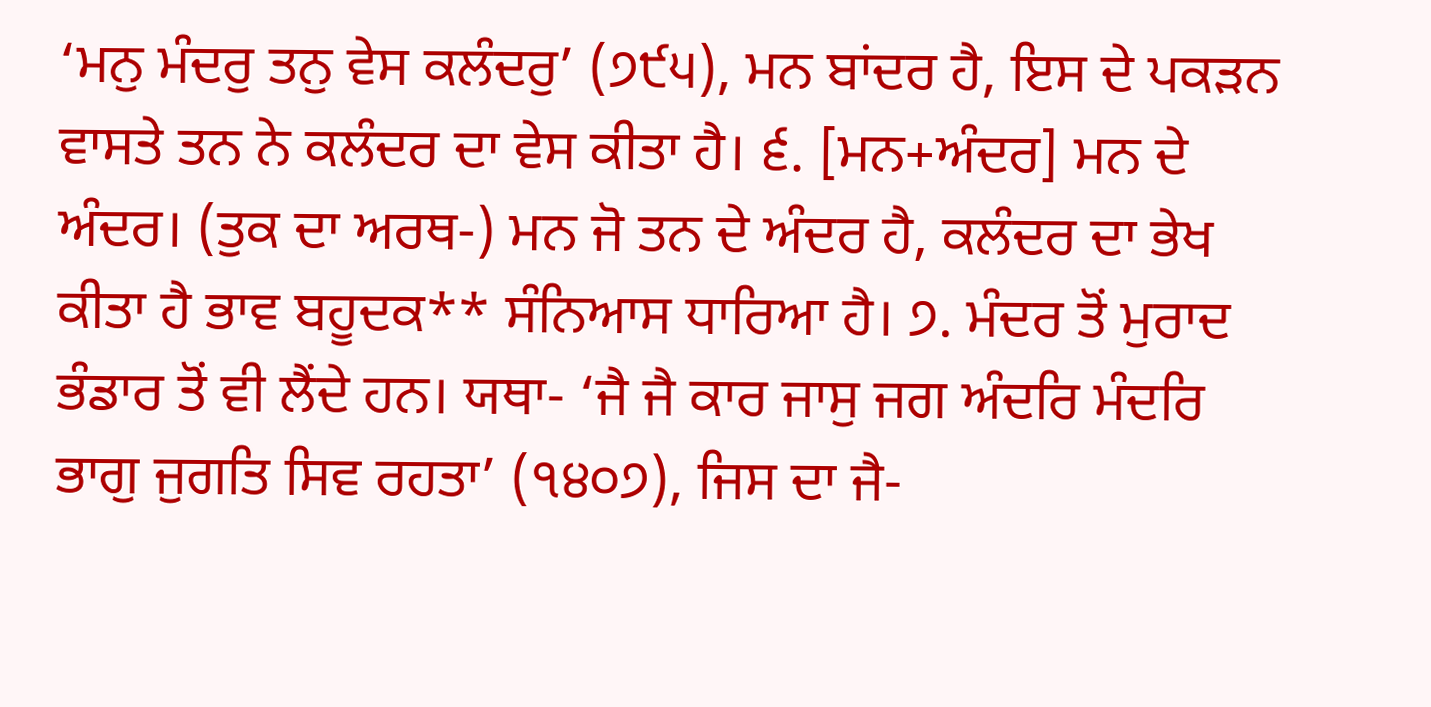‘ਮਨੁ ਮੰਦਰੁ ਤਨੁ ਵੇਸ ਕਲੰਦਰੁ’ (੭੯੫), ਮਨ ਬਾਂਦਰ ਹੈ, ਇਸ ਦੇ ਪਕੜਨ ਵਾਸਤੇ ਤਨ ਨੇ ਕਲੰਦਰ ਦਾ ਵੇਸ ਕੀਤਾ ਹੈ। ੬. [ਮਨ+ਅੰਦਰ] ਮਨ ਦੇ ਅੰਦਰ। (ਤੁਕ ਦਾ ਅਰਥ-) ਮਨ ਜੋ ਤਨ ਦੇ ਅੰਦਰ ਹੈ, ਕਲੰਦਰ ਦਾ ਭੇਖ ਕੀਤਾ ਹੈ ਭਾਵ ਬਹੂਦਕ** ਸੰਨਿਆਸ ਧਾਰਿਆ ਹੈ। ੭. ਮੰਦਰ ਤੋਂ ਮੁਰਾਦ ਭੰਡਾਰ ਤੋਂ ਵੀ ਲੈਂਦੇ ਹਨ। ਯਥਾ- ‘ਜੈ ਜੈ ਕਾਰ ਜਾਸੁ ਜਗ ਅੰਦਰਿ ਮੰਦਰਿ ਭਾਗੁ ਜੁਗਤਿ ਸਿਵ ਰਹਤਾ’ (੧੪੦੭), ਜਿਸ ਦਾ ਜੈ-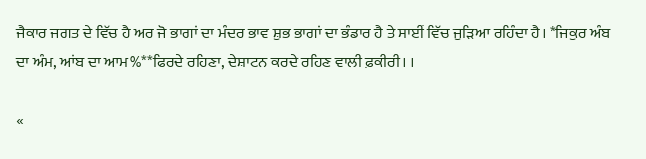ਜੈਕਾਰ ਜਗਤ ਦੇ ਵਿੱਚ ਹੈ ਅਰ ਜੋ ਭਾਗਾਂ ਦਾ ਮੰਦਰ ਭਾਵ ਸ਼ੁਭ ਭਾਗਾਂ ਦਾ ਭੰਡਾਰ ਹੈ ਤੇ ਸਾਈਂ ਵਿੱਚ ਜੁੜਿਆ ਰਹਿੰਦਾ ਹੈ। *ਜਿਕੁਰ ਅੰਬ ਦਾ ਅੰਮ, ਆਂਬ ਦਾ ਆਮ%**ਫਿਰਦੇ ਰਹਿਣਾ, ਦੇਸ਼ਾਟਨ ਕਰਦੇ ਰਹਿਣ ਵਾਲੀ ਫ਼ਕੀਰੀ। ।

«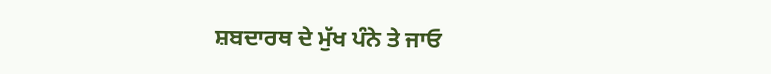ਸ਼ਬਦਾਰਥ ਦੇ ਮੁੱਖ ਪੰਨੇ ਤੇ ਜਾਓ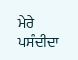ਮੇਰੇ ਪਸੰਦੀਦਾ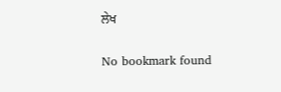ਲੇਖ

No bookmark found